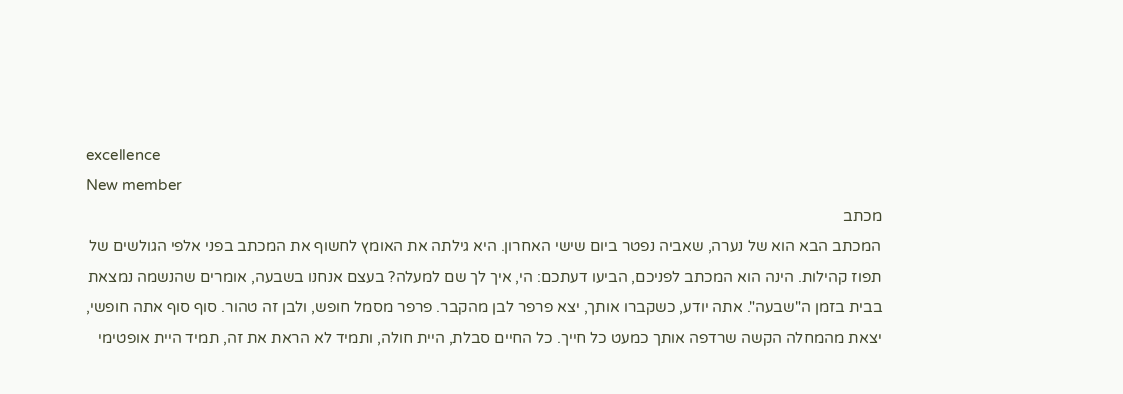excellence
New member
מכתב
המכתב הבא הוא של נערה, שאביה נפטר ביום שישי האחרון. היא גילתה את האומץ לחשוף את המכתב בפני אלפי הגולשים של תפוז קהילות. הינה הוא המכתב לפניכם, הביעו דעתכם: הי, איך לך שם למעלה? בעצם אנחנו בשבעה, אומרים שהנשמה נמצאת בבית בזמן ה"שבעה". אתה יודע, כשקברו אותך, יצא פרפר לבן מהקבר. פרפר מסמל חופש, ולבן זה טהור. סוף סוף אתה חופשי, יצאת מהמחלה הקשה שרדפה אותך כמעט כל חייך. כל החיים סבלת, היית חולה, ותמיד לא הראת את זה, תמיד היית אופטימי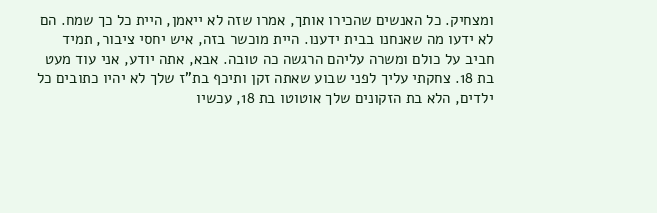ומצחיק. כל האנשים שהכירו אותך, אמרו שזה לא ייאמן, היית כל כך שמח. הם לא ידעו מה שאנחנו בבית ידענו. היית מוכשר בזה, איש יחסי ציבור, תמיד חביב על כולם ומשרה עליהם הרגשה כה טובה. אבא, אתה יודע, אני עוד מעט בת 18. צחקתי עליך לפני שבוע שאתה זקן ותיכף בת"ז שלך לא יהיו כתובים כל ילדים, הלא בת הזקונים שלך אוטוטו בת 18, עכשיו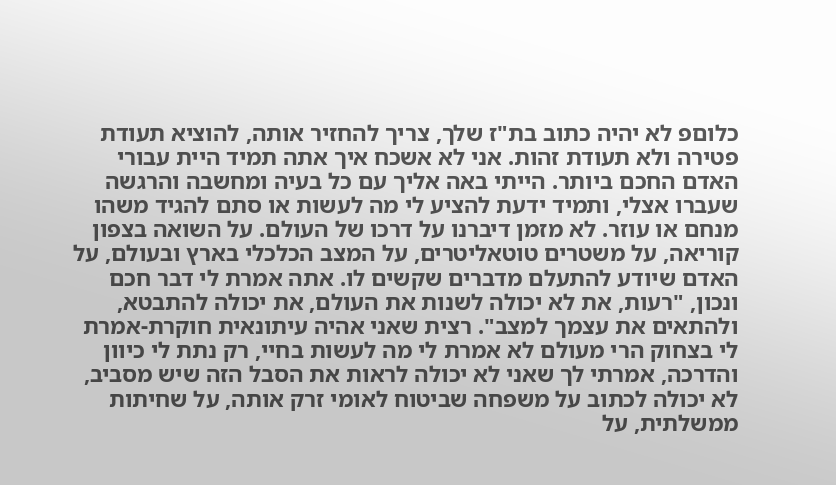כלוםפ לא יהיה כתוב בת"ז שלך, צריך להחזיר אותה, להוציא תעודת פטירה ולא תעודת זהות. אני לא אשכח איך אתה תמיד היית עבורי האדם החכם ביותר. הייתי באה אליך עם כל בעיה ומחשבה והרגשה שעברו אצלי, ותמיד ידעת להציע לי מה לעשות או סתם להגיד משהו מנחם או עוזר. לא מזמן דיברנו על דרכו של העולם. על השואה בצפון קוריאה, על משטרים טוטאליטרים, על המצב הכלכלי בארץ ובעולם, על האדם שיודע להתעלם מדברים שקשים לו. אתה אמרת לי דבר חכם ונכון, "רעות, את לא יכולה לשנות את העולם, את יכולה להתבטא, ולהתאים את עצמך למצב". רצית שאני אהיה עיתונאית חוקרת-אמרת לי בצחוק הרי מעולם לא אמרת לי מה לעשות בחיי, רק נתת לי כיוון והדרכה, אמרתי לך שאני לא יכולה לראות את הסבל הזה שיש מסביב, לא יכולה לכתוב על משפחה שביטוח לאומי זרק אותה, על שחיתות ממשלתית, על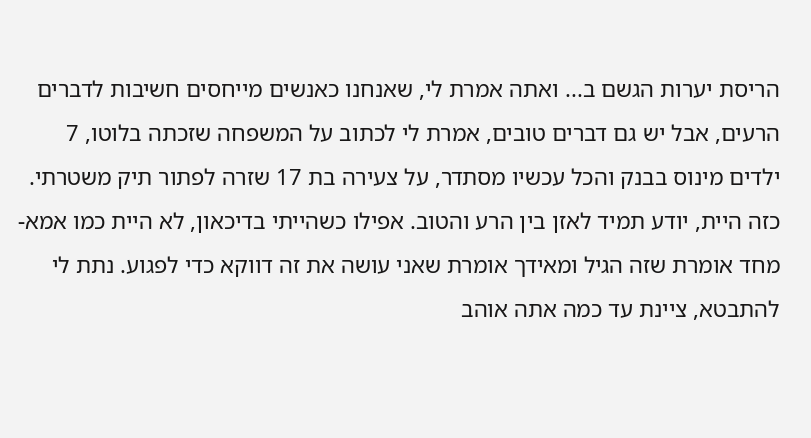הריסת יערות הגשם ב... ואתה אמרת לי, שאנחנו כאנשים מייחסים חשיבות לדברים הרעים, אבל יש גם דברים טובים, אמרת לי לכתוב על המשפחה שזכתה בלוטו, 7 ילדים מינוס בבנק והכל עכשיו מסתדר, על צעירה בת 17 שזרה לפתור תיק משטרתי. כזה היית, יודע תמיד לאזן בין הרע והטוב. אפילו כשהייתי בדיכאון, לא היית כמו אמא-מחד אומרת שזה הגיל ומאידך אומרת שאני עושה את זה דווקא כדי לפגוע. נתת לי להתבטא, ציינת עד כמה אתה אוהב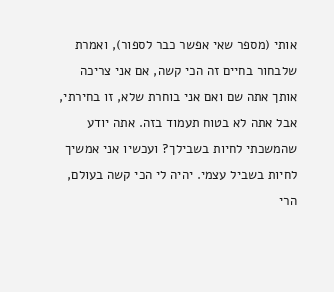אותי (מספר שאי אפשר כבר לספור), ואמרת שלבחור בחיים זה הכי קשה, אם אני צריכה אותך אתה שם ואם אני בוחרת שלא, זו בחירתי, אבל אתה לא בטוח תעמוד בזה. אתה יודע שהמשכתי לחיות בשבילך? ועכשיו אני אמשיך לחיות בשביל עצמי. יהיה לי הכי קשה בעולם, הרי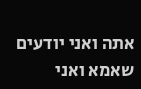אתה ואני יודעים שאמא ואני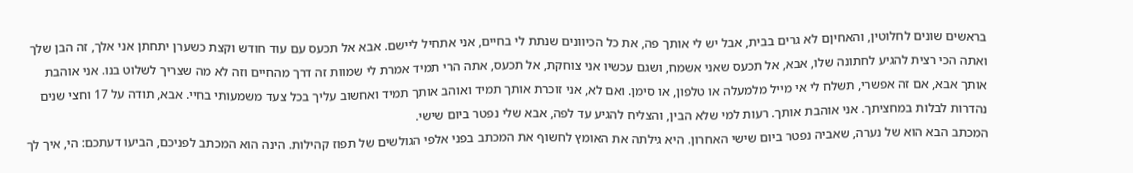בראשים שונים לחלוטין, והאחיןם לא גרים בבית, אבל יש לי אותך פה, את כל הכיוונים שנתת לי בחיים, אני אתחיל ליישם. אבא אל תכעס עם עוד חודש וקצת כשערן יתחתן אני אלך, זה הבן שלך ואתה הכי רצית להגיע לחתונה שלו, אבא, אל תכעס שאני אשמח, ושגם עכשיו אני צוחקת, אל תכעס, אתה הרי תמיד אמרת לי שמוות זה דרך מהחיים וזה לא מה שצריך לשלוט בנו. אני אוהבת אותך אבא, אם זה אפשרי, תשלח לי אי מייל מלמעלה או טלפון, או סימן. ואם לא, אני זוכרת אותך תמיד ואוהב אותך תמיד ואחשוב עליך בכל צעד משמעותי בחיי. אבא, תודה על 17 וחצי שנים נהדרות לבלות במחציתך. אני אוהבת אותך. רעות למי שלא הבין, והצליח להגיע עד לפה, אבא שלי נפטר ביום שישי.
המכתב הבא הוא של נערה, שאביה נפטר ביום שישי האחרון. היא גילתה את האומץ לחשוף את המכתב בפני אלפי הגולשים של תפוז קהילות. הינה הוא המכתב לפניכם, הביעו דעתכם: הי, איך לך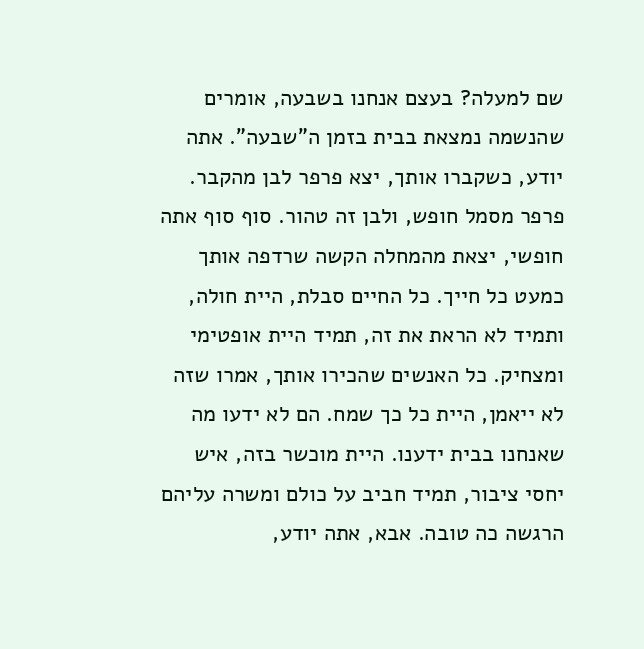שם למעלה? בעצם אנחנו בשבעה, אומרים שהנשמה נמצאת בבית בזמן ה"שבעה". אתה יודע, כשקברו אותך, יצא פרפר לבן מהקבר. פרפר מסמל חופש, ולבן זה טהור. סוף סוף אתה חופשי, יצאת מהמחלה הקשה שרדפה אותך כמעט כל חייך. כל החיים סבלת, היית חולה, ותמיד לא הראת את זה, תמיד היית אופטימי ומצחיק. כל האנשים שהכירו אותך, אמרו שזה לא ייאמן, היית כל כך שמח. הם לא ידעו מה שאנחנו בבית ידענו. היית מוכשר בזה, איש יחסי ציבור, תמיד חביב על כולם ומשרה עליהם הרגשה כה טובה. אבא, אתה יודע,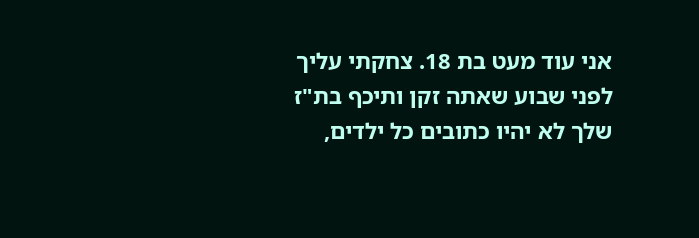אני עוד מעט בת 18. צחקתי עליך לפני שבוע שאתה זקן ותיכף בת"ז שלך לא יהיו כתובים כל ילדים,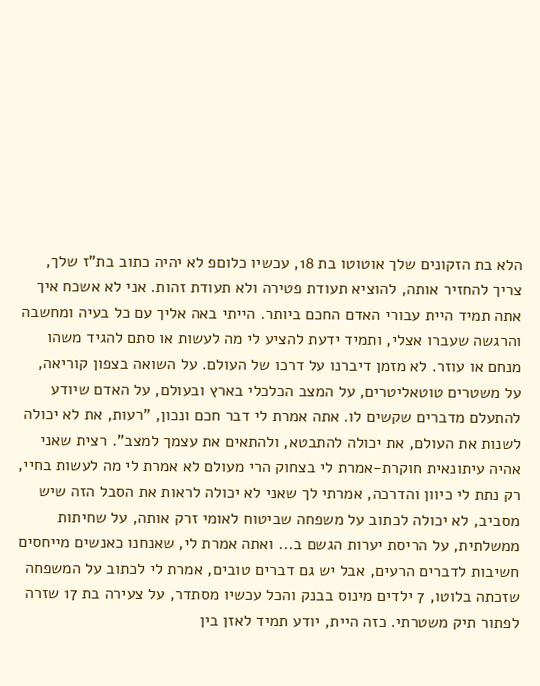הלא בת הזקונים שלך אוטוטו בת 18, עכשיו כלוםפ לא יהיה כתוב בת"ז שלך, צריך להחזיר אותה, להוציא תעודת פטירה ולא תעודת זהות. אני לא אשכח איך אתה תמיד היית עבורי האדם החכם ביותר. הייתי באה אליך עם כל בעיה ומחשבה והרגשה שעברו אצלי, ותמיד ידעת להציע לי מה לעשות או סתם להגיד משהו מנחם או עוזר. לא מזמן דיברנו על דרכו של העולם. על השואה בצפון קוריאה, על משטרים טוטאליטרים, על המצב הכלכלי בארץ ובעולם, על האדם שיודע להתעלם מדברים שקשים לו. אתה אמרת לי דבר חכם ונכון, "רעות, את לא יכולה לשנות את העולם, את יכולה להתבטא, ולהתאים את עצמך למצב". רצית שאני אהיה עיתונאית חוקרת-אמרת לי בצחוק הרי מעולם לא אמרת לי מה לעשות בחיי, רק נתת לי כיוון והדרכה, אמרתי לך שאני לא יכולה לראות את הסבל הזה שיש מסביב, לא יכולה לכתוב על משפחה שביטוח לאומי זרק אותה, על שחיתות ממשלתית, על הריסת יערות הגשם ב... ואתה אמרת לי, שאנחנו כאנשים מייחסים חשיבות לדברים הרעים, אבל יש גם דברים טובים, אמרת לי לכתוב על המשפחה שזכתה בלוטו, 7 ילדים מינוס בבנק והכל עכשיו מסתדר, על צעירה בת 17 שזרה לפתור תיק משטרתי. כזה היית, יודע תמיד לאזן בין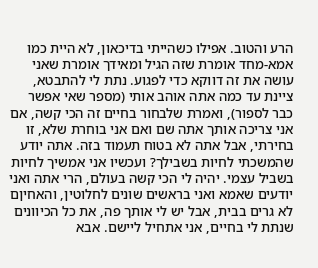הרע והטוב. אפילו כשהייתי בדיכאון, לא היית כמו אמא-מחד אומרת שזה הגיל ומאידך אומרת שאני עושה את זה דווקא כדי לפגוע. נתת לי להתבטא, ציינת עד כמה אתה אוהב אותי (מספר שאי אפשר כבר לספור), ואמרת שלבחור בחיים זה הכי קשה, אם אני צריכה אותך אתה שם ואם אני בוחרת שלא, זו בחירתי, אבל אתה לא בטוח תעמוד בזה. אתה יודע שהמשכתי לחיות בשבילך? ועכשיו אני אמשיך לחיות בשביל עצמי. יהיה לי הכי קשה בעולם, הרי אתה ואני יודעים שאמא ואני בראשים שונים לחלוטין, והאחיןם לא גרים בבית, אבל יש לי אותך פה, את כל הכיוונים שנתת לי בחיים, אני אתחיל ליישם. אבא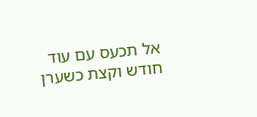אל תכעס עם עוד חודש וקצת כשערן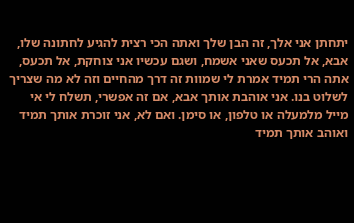יתחתן אני אלך, זה הבן שלך ואתה הכי רצית להגיע לחתונה שלו, אבא, אל תכעס שאני אשמח, ושגם עכשיו אני צוחקת, אל תכעס, אתה הרי תמיד אמרת לי שמוות זה דרך מהחיים וזה לא מה שצריך לשלוט בנו. אני אוהבת אותך אבא, אם זה אפשרי, תשלח לי אי מייל מלמעלה או טלפון, או סימן. ואם לא, אני זוכרת אותך תמיד ואוהב אותך תמיד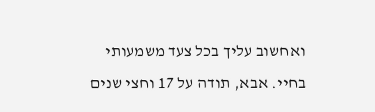ואחשוב עליך בכל צעד משמעותי בחיי. אבא, תודה על 17 וחצי שנים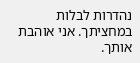נהדרות לבלות במחציתך. אני אוהבת אותך.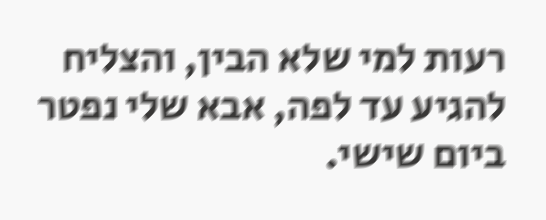רעות למי שלא הבין, והצליח להגיע עד לפה, אבא שלי נפטר ביום שישי.